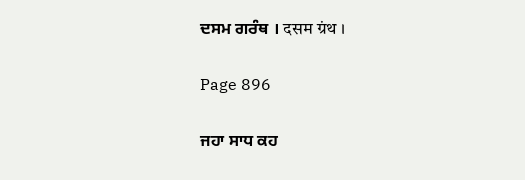ਦਸਮ ਗਰੰਥ । दसम ग्रंथ ।

Page 896

ਜਹਾ ਸਾਧ ਕਹ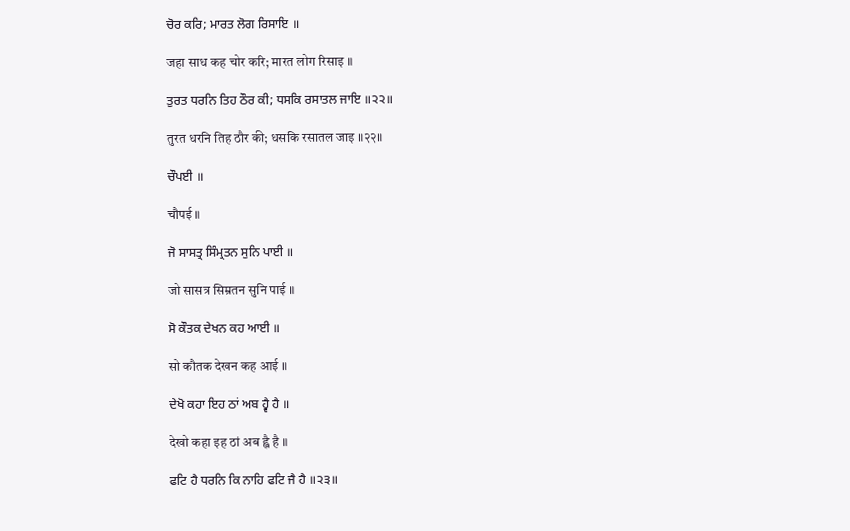ਚੋਰ ਕਰਿ; ਮਾਰਤ ਲੋਗ ਰਿਸਾਇ ॥

जहा साध कह चोर करि; मारत लोग रिसाइ ॥

ਤੁਰਤ ਧਰਨਿ ਤਿਹ ਠੌਰ ਕੀ; ਧਸਕਿ ਰਸਾਤਲ ਜਾਇ ॥੨੨॥

तुरत धरनि तिह ठौर की; धसकि रसातल जाइ ॥२२॥

ਚੌਪਈ ॥

चौपई ॥

ਜੋ ਸਾਸਤ੍ਰ ਸਿੰਮ੍ਰਤਨ ਸੁਨਿ ਪਾਈ ॥

जो सासत्र सिम्रतन सुनि पाई ॥

ਸੋ ਕੌਤਕ ਦੇਖਨ ਕਹ ਆਈ ॥

सो कौतक देखन कह आई ॥

ਦੇਖੋ ਕਹਾ ਇਹ ਠਾਂ ਅਬ ਹ੍ਵੈ ਹੈ ॥

देखो कहा इह ठां अब ह्वै है ॥

ਫਟਿ ਹੈ ਧਰਨਿ ਕਿ ਨਾਹਿ ਫਟਿ ਜੈ ਹੈ ॥੨੩॥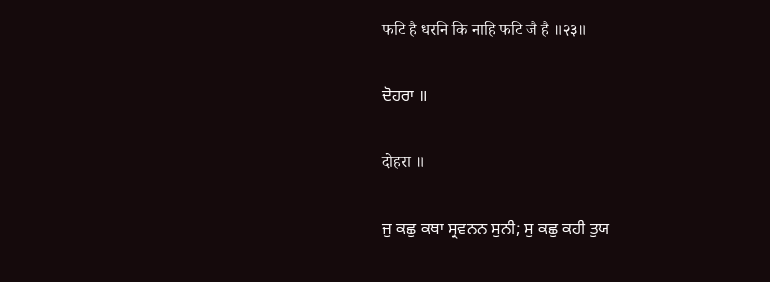फटि है धरनि कि नाहि फटि जै है ॥२३॥

ਦੋਹਰਾ ॥

दोहरा ॥

ਜੁ ਕਛੁ ਕਥਾ ਸ੍ਰਵਨਨ ਸੁਨੀ; ਸੁ ਕਛੁ ਕਹੀ ਤੁਯ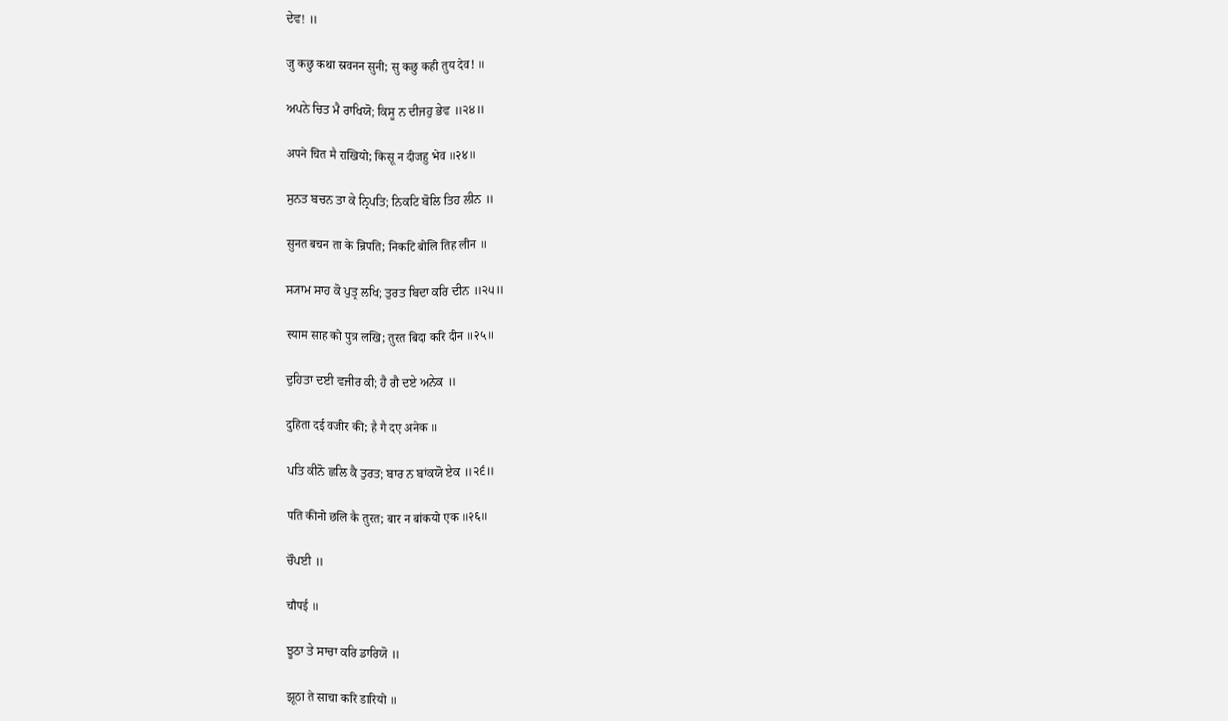ਦੇਵ! ॥

जु कछु कथा स्रवनन सुनी; सु कछु कही तुय देव! ॥

ਅਪਨੇ ਚਿਤ ਮੈ ਰਾਖਿਯੋ; ਕਿਸੂ ਨ ਦੀਜਹੁ ਭੇਵ ॥੨੪॥

अपने चित मै राखियो; किसू न दीजहु भेव ॥२४॥

ਸੁਨਤ ਬਚਨ ਤਾ ਕੇ ਨ੍ਰਿਪਤਿ; ਨਿਕਟਿ ਬੋਲਿ ਤਿਹ ਲੀਨ ॥

सुनत बचन ता के न्रिपति; निकटि बोलि तिह लीन ॥

ਸ੍ਯਾਮ ਸਾਹ ਕੋ ਪੁਤ੍ਰ ਲਖਿ; ਤੁਰਤ ਬਿਦਾ ਕਰਿ ਦੀਨ ॥੨੫॥

स्याम साह को पुत्र लखि; तुरत बिदा करि दीन ॥२५॥

ਦੁਹਿਤਾ ਦਈ ਵਜੀਰ ਕੀ; ਹੈ ਗੈ ਦਏ ਅਨੇਕ ॥

दुहिता दई वजीर की; है गै दए अनेक ॥

ਪਤਿ ਕੀਨੋ ਛਲਿ ਕੈ ਤੁਰਤ; ਬਾਰ ਨ ਬਾਂਕਯੋ ਏਕ ॥੨੬॥

पति कीनो छलि कै तुरत; बार न बांकयो एक ॥२६॥

ਚੌਪਈ ॥

चौपई ॥

ਝੂਠਾ ਤੇ ਸਾਚਾ ਕਰਿ ਡਾਰਿਯੋ ॥

झूठा ते साचा करि डारियो ॥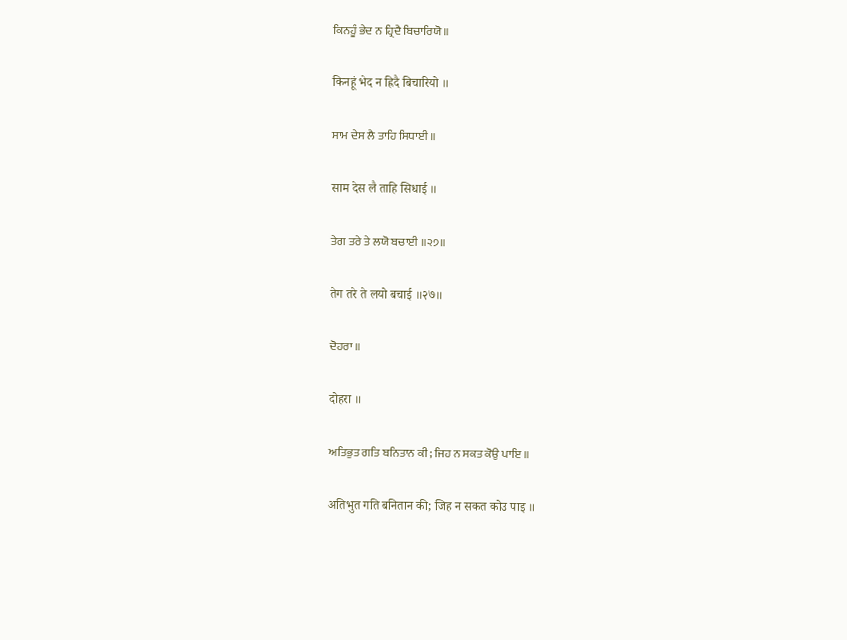ਕਿਨਹੂੰ ਭੇਦ ਨ ਹ੍ਰਿਦੈ ਬਿਚਾਰਿਯੋ ॥

किनहूं भेद न ह्रिदै बिचारियो ॥

ਸਾਮ ਦੇਸ ਲੈ ਤਾਹਿ ਸਿਧਾਈ ॥

साम देस लै ताहि सिधाई ॥

ਤੇਗ ਤਰੇ ਤੇ ਲਯੋ ਬਚਾਈ ॥੨੭॥

तेग तरे ते लयो बचाई ॥२७॥

ਦੋਹਰਾ ॥

दोहरा ॥

ਅਤਿਭੁਤ ਗਤਿ ਬਨਿਤਾਨ ਕੀ; ਜਿਹ ਨ ਸਕਤ ਕੋਉ ਪਾਇ ॥

अतिभुत गति बनितान की; जिह न सकत कोउ पाइ ॥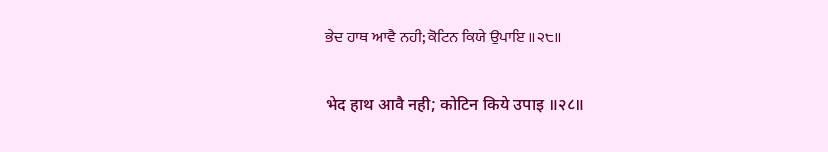ਭੇਦ ਹਾਥ ਆਵੈ ਨਹੀ; ਕੋਟਿਨ ਕਿਯੇ ਉਪਾਇ ॥੨੮॥

भेद हाथ आवै नही; कोटिन किये उपाइ ॥२८॥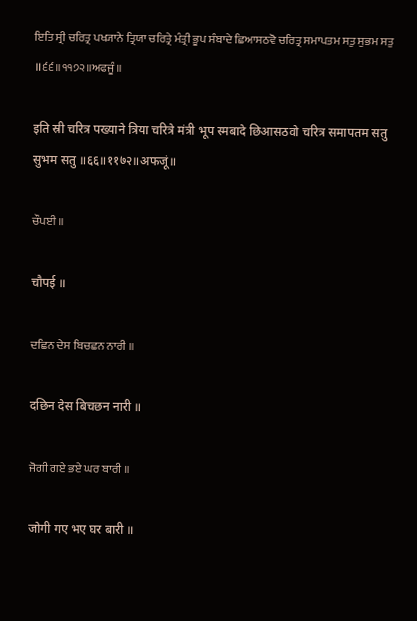ਇਤਿ ਸ੍ਰੀ ਚਰਿਤ੍ਰ ਪਖ੍ਯਾਨੇ ਤ੍ਰਿਯਾ ਚਰਿਤ੍ਰੇ ਮੰਤ੍ਰੀ ਭੂਪ ਸੰਬਾਦੇ ਛਿਆਸਠਵੋ ਚਰਿਤ੍ਰ ਸਮਾਪਤਮ ਸਤੁ ਸੁਭਮ ਸਤੁ ॥੬੬॥੧੧੭੨॥ਅਫਜੂੰ॥

इति स्री चरित्र पख्याने त्रिया चरित्रे मंत्री भूप स्मबादे छिआसठवो चरित्र समापतम सतु सुभम सतु ॥६६॥११७२॥अफजूं॥

ਚੌਪਈ ॥

चौपई ॥

ਦਛਿਨ ਦੇਸ ਬਿਚਛਨ ਨਾਰੀ ॥

दछिन देस बिचछन नारी ॥

ਜੋਗੀ ਗਏ ਭਏ ਘਰ ਬਾਰੀ ॥

जोगी गए भए घर बारी ॥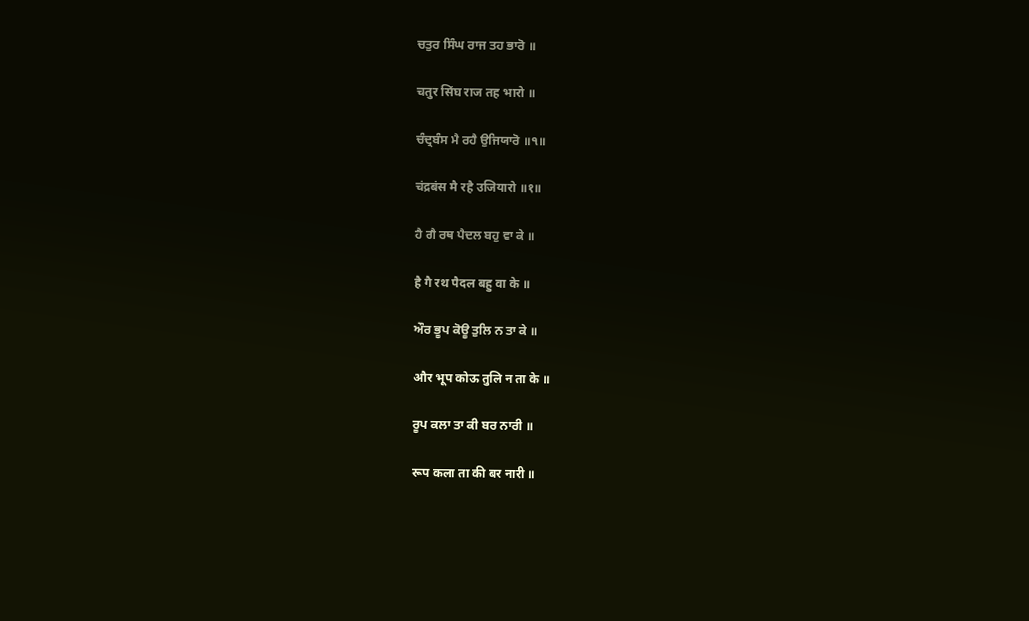ਚਤੁਰ ਸਿੰਘ ਰਾਜ ਤਹ ਭਾਰੋ ॥

चतुर सिंघ राज तह भारो ॥

ਚੰਦ੍ਰਬੰਸ ਮੈ ਰਹੈ ਉਜਿਯਾਰੋ ॥੧॥

चंद्रबंस मै रहै उजियारो ॥१॥

ਹੈ ਗੈ ਰਥ ਪੈਦਲ ਬਹੁ ਵਾ ਕੇ ॥

है गै रथ पैदल बहु वा के ॥

ਔਰ ਭੂਪ ਕੋਊ ਤੁਲਿ ਨ ਤਾ ਕੇ ॥

और भूप कोऊ तुलि न ता के ॥

ਰੂਪ ਕਲਾ ਤਾ ਕੀ ਬਰ ਨਾਰੀ ॥

रूप कला ता की बर नारी ॥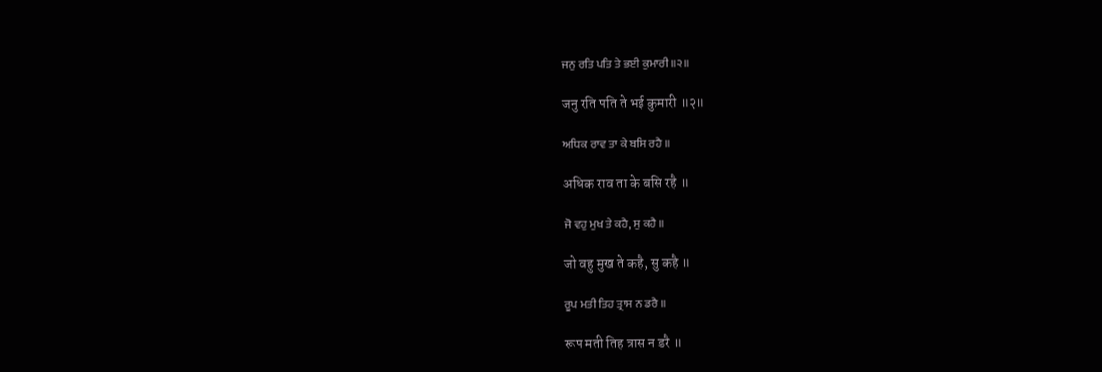ਜਨੁ ਰਤਿ ਪਤਿ ਤੇ ਭਈ ਕੁਮਾਰੀ ॥੨॥

जनु रति पति ते भई कुमारी ॥२॥

ਅਧਿਕ ਰਾਵ ਤਾ ਕੇ ਬਸਿ ਰਹੈ ॥

अधिक राव ता के बसि रहै ॥

ਜੋ ਵਹੁ ਮੁਖ ਤੇ ਕਹੈ, ਸੁ ਕਹੈ ॥

जो वहु मुख ते कहै, सु कहै ॥

ਰੂਪ ਮਤੀ ਤਿਹ ਤ੍ਰਾਸ ਨ ਡਰੈ ॥

रूप मती तिह त्रास न डरै ॥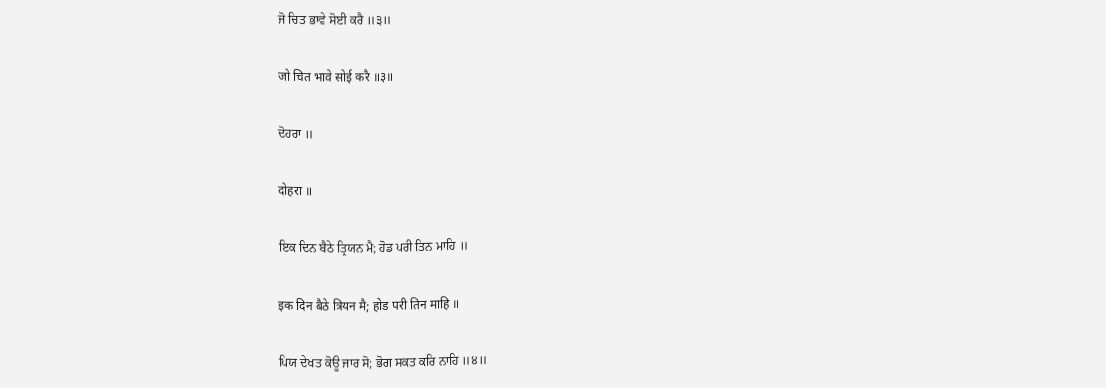ਜੋ ਚਿਤ ਭਾਵੇ ਸੋਈ ਕਰੈ ॥੩॥

जो चित भावे सोई करै ॥३॥

ਦੋਹਰਾ ॥

दोहरा ॥

ਇਕ ਦਿਨ ਬੈਠੇ ਤ੍ਰਿਯਨ ਮੈ; ਹੋਡ ਪਰੀ ਤਿਨ ਮਾਹਿ ॥

इक दिन बैठे त्रियन मै; होड परी तिन माहि ॥

ਪਿਯ ਦੇਖਤ ਕੋਊ ਜਾਰ ਸੋ; ਭੋਗ ਸਕਤ ਕਰਿ ਨਾਹਿ ॥੪॥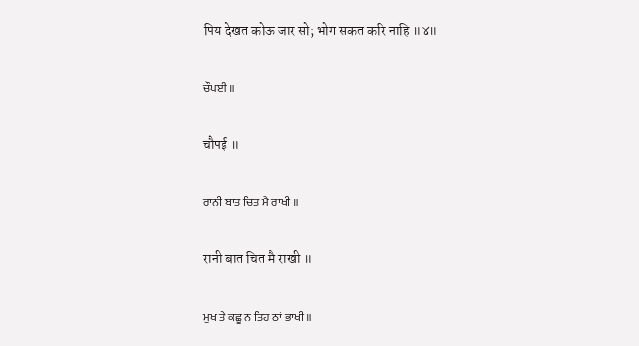पिय देखत कोऊ जार सो; भोग सकत करि नाहि ॥४॥

ਚੌਪਈ ॥

चौपई ॥

ਰਾਨੀ ਬਾਤ ਚਿਤ ਮੈ ਰਾਖੀ ॥

रानी बात चित मै राखी ॥

ਮੁਖ ਤੇ ਕਛੂ ਨ ਤਿਹ ਠਾਂ ਭਾਖੀ ॥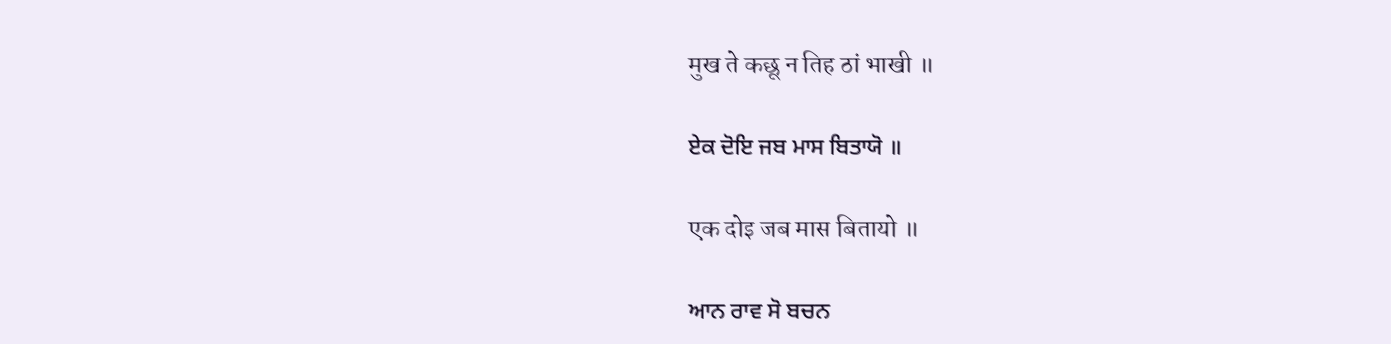मुख ते कछू न तिह ठां भाखी ॥

ਏਕ ਦੋਇ ਜਬ ਮਾਸ ਬਿਤਾਯੋ ॥

एक दोइ जब मास बितायो ॥

ਆਨ ਰਾਵ ਸੋ ਬਚਨ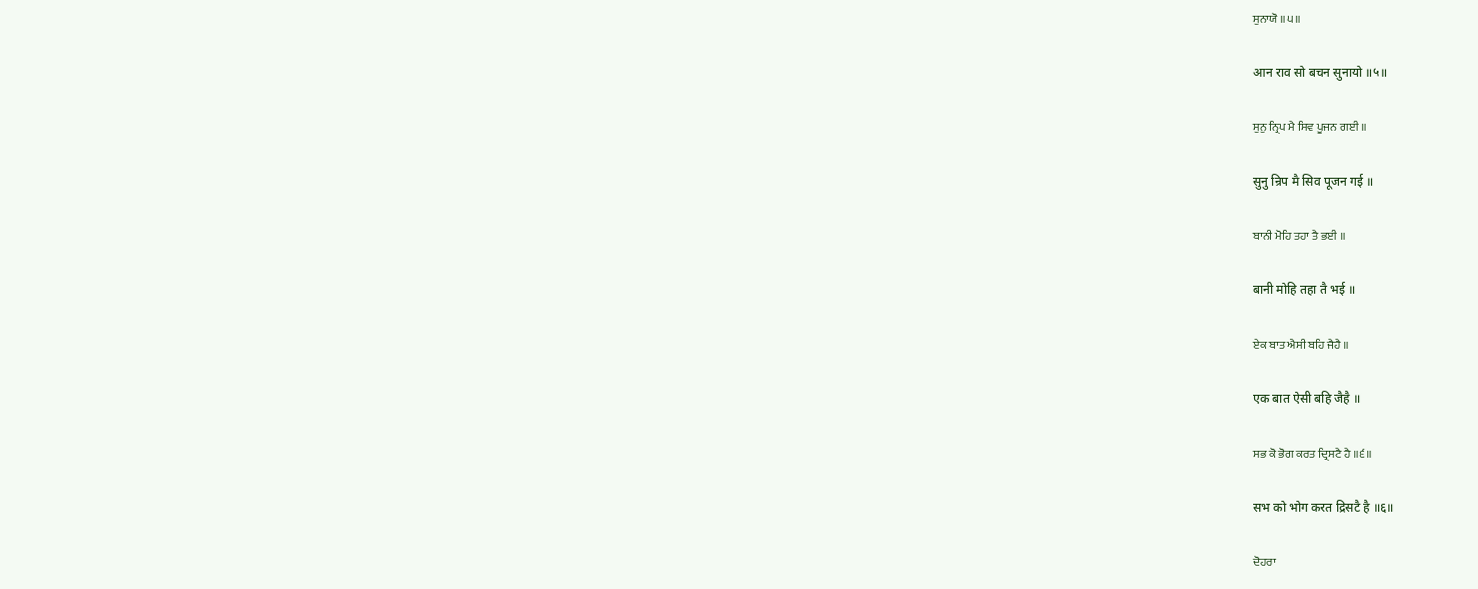ਸੁਨਾਯੋ ॥੫॥

आन राव सो बचन सुनायो ॥५॥

ਸੁਨੁ ਨ੍ਰਿਪ ਮੈ ਸਿਵ ਪੂਜਨ ਗਈ ॥

सुनु न्रिप मै सिव पूजन गई ॥

ਬਾਨੀ ਮੋਹਿ ਤਹਾ ਤੈ ਭਈ ॥

बानी मोहि तहा तै भई ॥

ਏਕ ਬਾਤ ਐਸੀ ਬਹਿ ਜੈਹੈ ॥

एक बात ऐसी बहि जैहै ॥

ਸਭ ਕੋ ਭੋਗ ਕਰਤ ਦ੍ਰਿਸਟੈ ਹੈ ॥੬॥

सभ को भोग करत द्रिसटै है ॥६॥

ਦੋਹਰਾ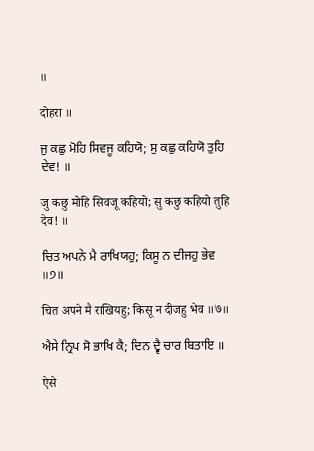॥

दोहरा ॥

ਜੁ ਕਛੁ ਮੋਹਿ ਸਿਵਜੂ ਕਹਿਯੋ; ਸੁ ਕਛੁ ਕਹਿਯੋ ਤੁਹਿ ਦੇਵ! ॥

जु कछु मोहि सिवजू कहियो; सु कछु कहियो तुहि देव! ॥

ਚਿਤ ਅਪਨੇ ਮੈ ਰਾਖਿਯਹੁ; ਕਿਸੂ ਨ ਦੀਜਹੁ ਭੇਵ ॥੭॥

चित अपने मै राखियहु; किसू न दीजहु भेव ॥७॥

ਐਸੇ ਨ੍ਰਿਪ ਸੋ ਭਾਖਿ ਕੈ; ਦਿਨ ਦ੍ਵੈ ਚਾਰ ਬਿਤਾਇ ॥

ऐसे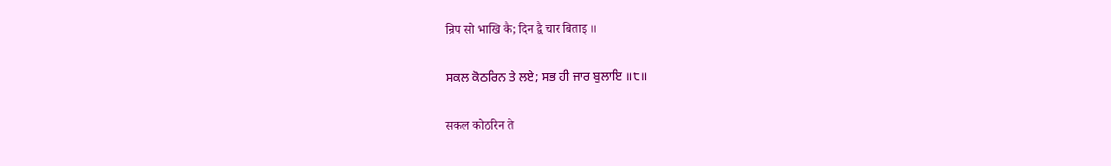न्रिप सो भाखि कै; दिन द्वै चार बिताइ ॥

ਸਕਲ ਕੋਠਰਿਨ ਤੇ ਲਏ; ਸਭ ਹੀ ਜਾਰ ਬੁਲਾਇ ॥੮॥

सकल कोठरिन ते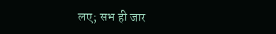लए; सभ ही जार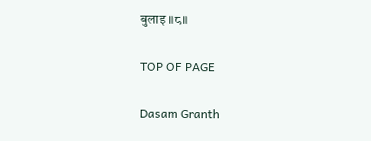बुलाइ ॥८॥

TOP OF PAGE

Dasam Granth